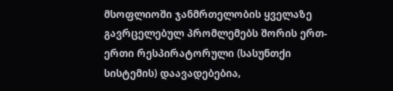მსოფლიოში ჯანმრთელობის ყველაზე გავრცელებულ პრომლემებს შორის ერთ-ერთი რესპირატორული (სასუნთქი სისტემის) დაავადებებია,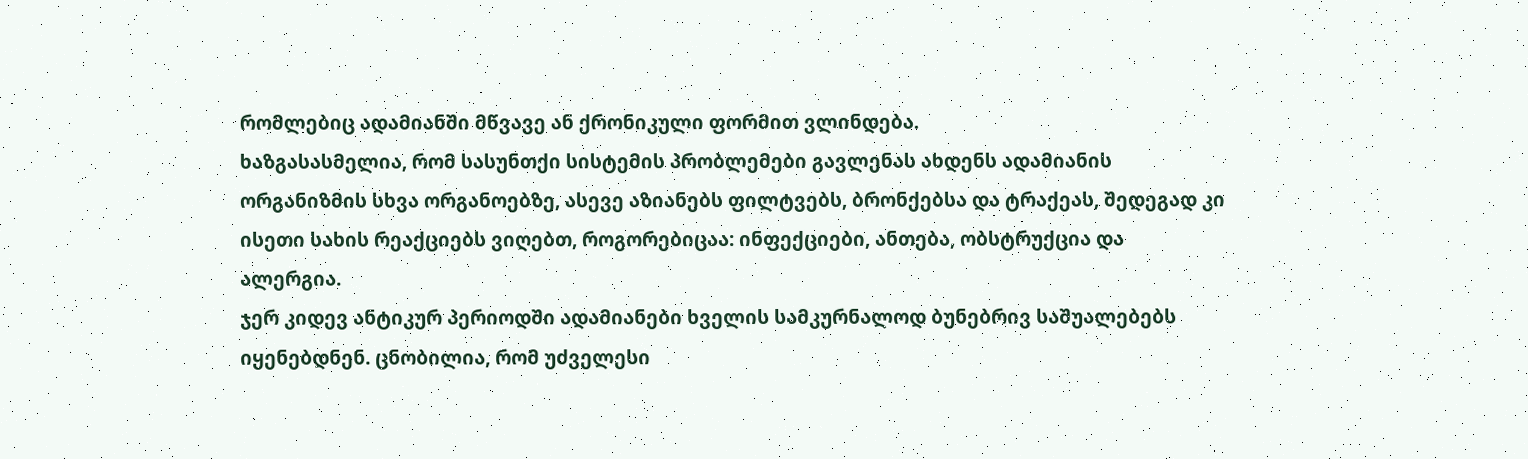რომლებიც ადამიანში მწვავე ან ქრონიკული ფორმით ვლინდება.
ხაზგასასმელია, რომ სასუნთქი სისტემის პრობლემები გავლენას ახდენს ადამიანის ორგანიზმის სხვა ორგანოებზე, ასევე აზიანებს ფილტვებს, ბრონქებსა და ტრაქეას, შედეგად კი ისეთი სახის რეაქციებს ვიღებთ, როგორებიცაა: ინფექციები, ანთება, ობსტრუქცია და ალერგია.
ჯერ კიდევ ანტიკურ პერიოდში ადამიანები ხველის სამკურნალოდ ბუნებრივ საშუალებებს იყენებდნენ. ცნობილია, რომ უძველესი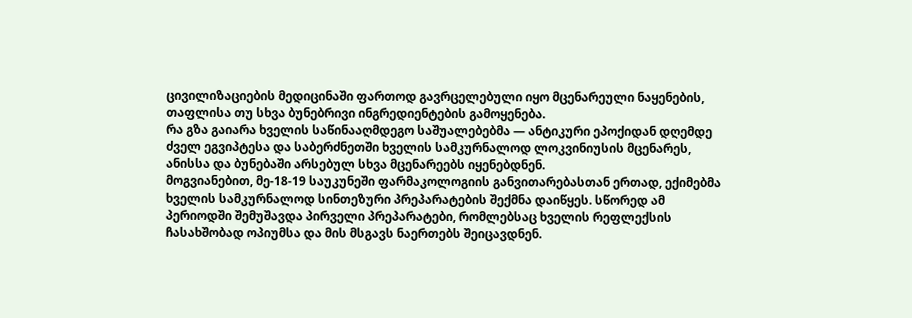ცივილიზაციების მედიცინაში ფართოდ გავრცელებული იყო მცენარეული ნაყენების, თაფლისა თუ სხვა ბუნებრივი ინგრედიენტების გამოყენება.
რა გზა გაიარა ხველის საწინააღმდეგო საშუალებებმა — ანტიკური ეპოქიდან დღემდე
ძველ ეგვიპტესა და საბერძნეთში ხველის სამკურნალოდ ლოკვინიუსის მცენარეს, ანისსა და ბუნებაში არსებულ სხვა მცენარეებს იყენებდნენ.
მოგვიანებით, მე-18-19 საუკუნეში ფარმაკოლოგიის განვითარებასთან ერთად, ექიმებმა ხველის სამკურნალოდ სინთეზური პრეპარატების შექმნა დაიწყეს. სწორედ ამ პერიოდში შემუშავდა პირველი პრეპარატები, რომლებსაც ხველის რეფლექსის ჩასახშობად ოპიუმსა და მის მსგავს ნაერთებს შეიცავდნენ.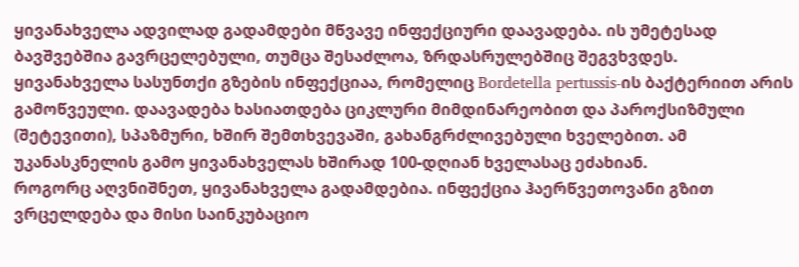ყივანახველა ადვილად გადამდები მწვავე ინფექციური დაავადება. ის უმეტესად ბავშვებშია გავრცელებული, თუმცა შესაძლოა, ზრდასრულებშიც შეგვხვდეს.
ყივანახველა სასუნთქი გზების ინფექციაა, რომელიც Bordetella pertussis-ის ბაქტერიით არის გამოწვეული. დაავადება ხასიათდება ციკლური მიმდინარეობით და პაროქსიზმული (შეტევითი), სპაზმური, ხშირ შემთხვევაში, გახანგრძლივებული ხველებით. ამ უკანასკნელის გამო ყივანახველას ხშირად 100-დღიან ხველასაც ეძახიან.
როგორც აღვნიშნეთ, ყივანახველა გადამდებია. ინფექცია ჰაერწვეთოვანი გზით ვრცელდება და მისი საინკუბაციო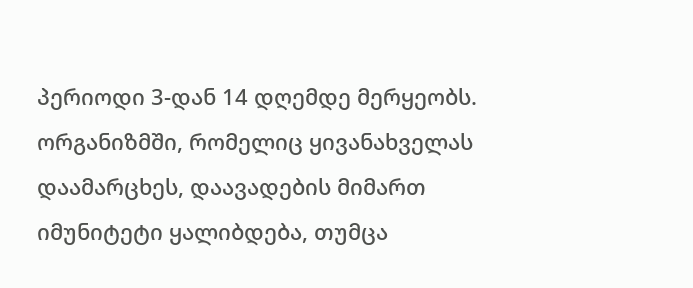პერიოდი 3-დან 14 დღემდე მერყეობს. ორგანიზმში, რომელიც ყივანახველას დაამარცხეს, დაავადების მიმართ იმუნიტეტი ყალიბდება, თუმცა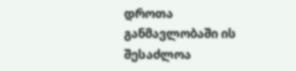დროთა განმავლობაში ის შესაძლოა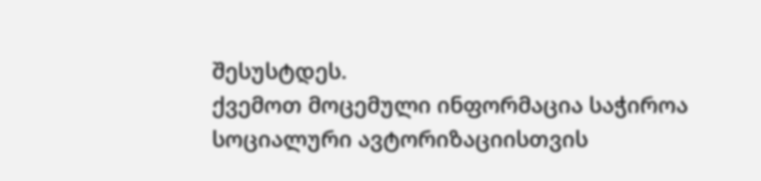შესუსტდეს.
ქვემოთ მოცემული ინფორმაცია საჭიროა სოციალური ავტორიზაციისთვის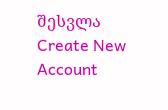შესვლა
Create New Account